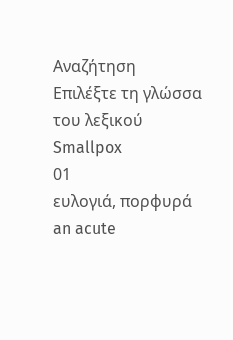Αναζήτηση
Επιλέξτε τη γλώσσα του λεξικού
Smallpox
01
ευλογιά, πορφυρά
an acute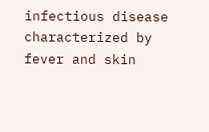infectious disease characterized by fever and skin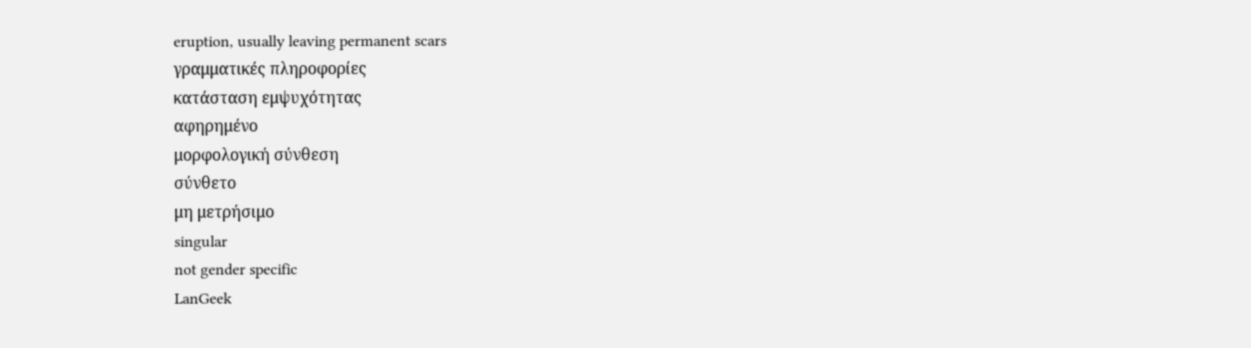eruption, usually leaving permanent scars
γραμματικές πληροφορίες
κατάσταση εμψυχότητας
αφηρημένο
μορφολογική σύνθεση
σύνθετο
μη μετρήσιμο
singular
not gender specific
LanGeek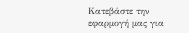Κατεβάστε την εφαρμογή μας για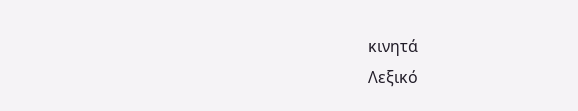κινητά
Λεξικό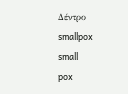Δέντρο
smallpox
small
pox